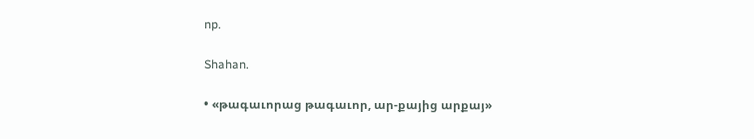np.

Shahan.

• «թագաւորաց թագաւոր, ար-քայից արքայ»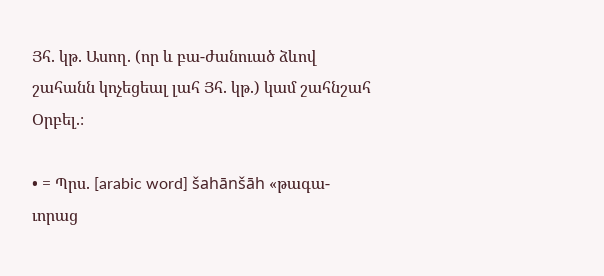Յհ. կթ. Ասող. (որ և բա-ժանուած ձևով շահանն կոչեցեալ լահ Յհ. կթ.) կամ շահնշահ Օրբել.։

• = Պրս. [arabic word] šahānšāh «թագա-ւորաց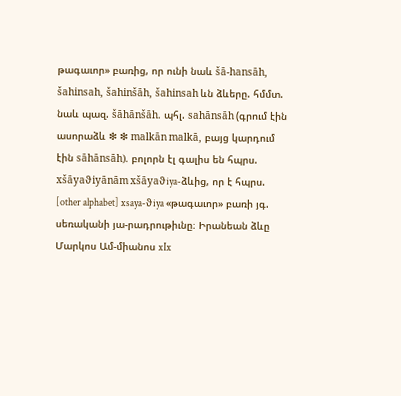թագաւոր» բառից, որ ունի նաև šā-hansāh, šahinsah, šahinšāh, šahinsah ևն ձևերը. հմմտ. նաև պազ. šāhānšāh. պհլ. sahānsāh (գրում էին ասորաձև ❇ ❇ malkān malkā, բայց կարդում էին sāhānsāh). բոլորն էլ գալիս են հպրս. xšāyaϑiyānām xšāyaϑiya-ձևից, որ է հպրս. [other alphabet] xsaya-ϑiya «թագաւոր» բառի յգ. սեռականի յա-րադրութիւնը։ Իրանեան ձևը Մարկոս Ամ-միանոս xIx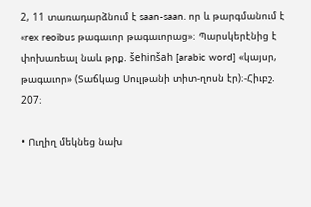2, 11 տառադարձնում է saan-saan. որ և թարգմանում է «rex reoibus թագաւոր թագաւորաց»։ Պարսկերէնից է փոխառեալ նաև թրք. šehinšah [arabic word] «կայսր, թագաւոր» (Տաճկաց Սուլթանի տիտ-ղոսն էր)։-Հիւբշ. 207։

• Ուղիղ մեկնեց նախ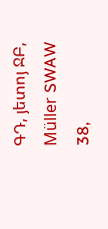ԳԴ, յետոյ ՋԲ, Müller SWAW 38,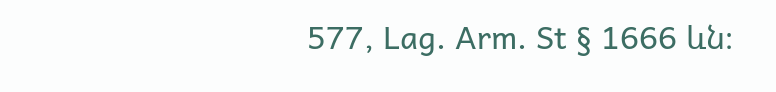577, Lag. Arm. St § 1666 ևն։